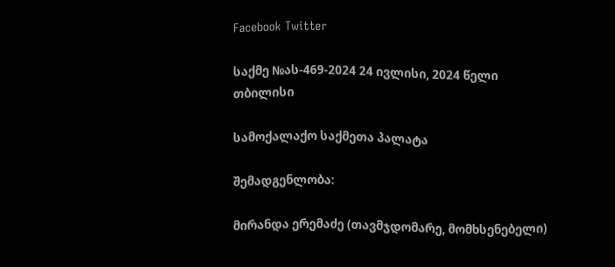Facebook Twitter

საქმე №ას-469-2024 24 ივლისი, 2024 წელი თბილისი

სამოქალაქო საქმეთა პალატა

შემადგენლობა:

მირანდა ერემაძე (თავმჯდომარე, მომხსენებელი)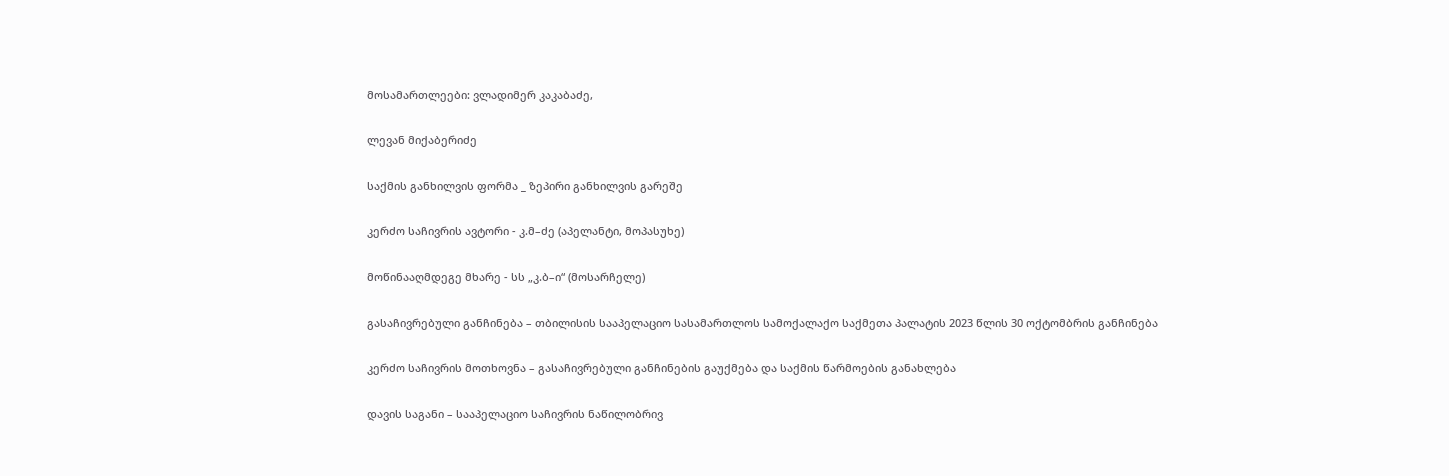მოსამართლეები: ვლადიმერ კაკაბაძე,

ლევან მიქაბერიძე

საქმის განხილვის ფორმა _ ზეპირი განხილვის გარეშე

კერძო საჩივრის ავტორი - კ.მ–ძე (აპელანტი, მოპასუხე)

მოწინააღმდეგე მხარე - სს „კ.ბ–ი“ (მოსარჩელე)

გასაჩივრებული განჩინება – თბილისის სააპელაციო სასამართლოს სამოქალაქო საქმეთა პალატის 2023 წლის 30 ოქტომბრის განჩინება

კერძო საჩივრის მოთხოვნა – გასაჩივრებული განჩინების გაუქმება და საქმის წარმოების განახლება

დავის საგანი – სააპელაციო საჩივრის ნაწილობრივ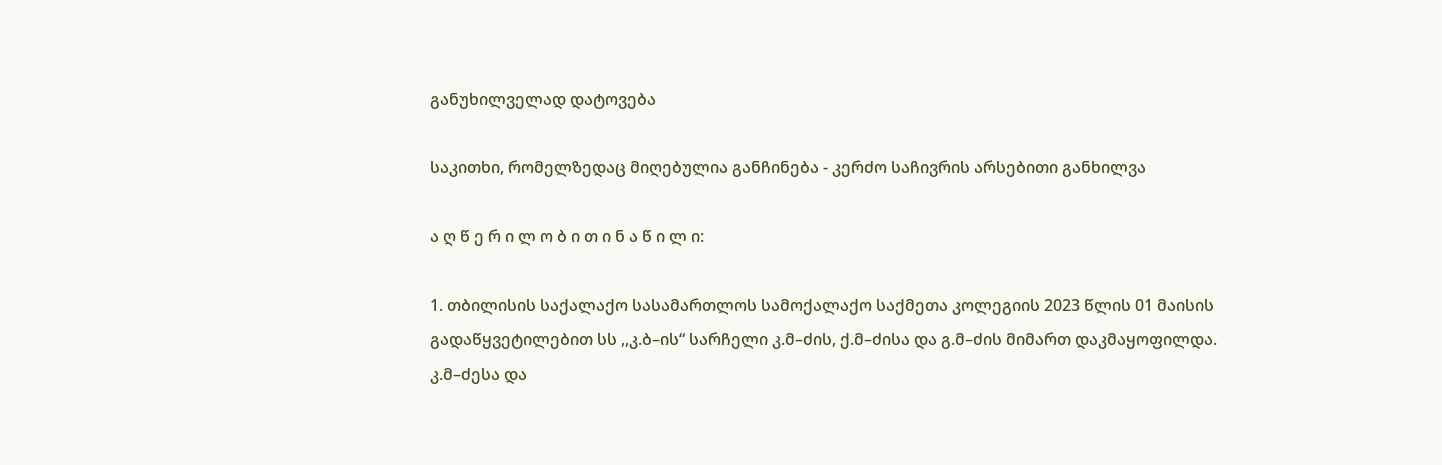განუხილველად დატოვება

საკითხი, რომელზედაც მიღებულია განჩინება - კერძო საჩივრის არსებითი განხილვა

ა ღ წ ე რ ი ლ ო ბ ი თ ი ნ ა წ ი ლ ი:

1. თბილისის საქალაქო სასამართლოს სამოქალაქო საქმეთა კოლეგიის 2023 წლის 01 მაისის გადაწყვეტილებით სს ,,კ.ბ–ის“ სარჩელი კ.მ–ძის, ქ.მ–ძისა და გ.მ–ძის მიმართ დაკმაყოფილდა. კ.მ–ძესა და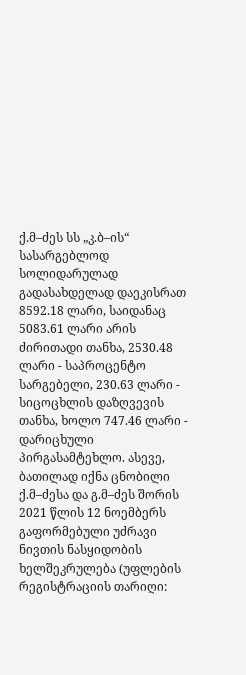ქ.მ–ძეს სს „კ.ბ–ის“ სასარგებლოდ სოლიდარულად გადასახდელად დაეკისრათ 8592.18 ლარი, საიდანაც 5083.61 ლარი არის ძირითადი თანხა, 2530.48 ლარი - საპროცენტო სარგებელი, 230.63 ლარი - სიცოცხლის დაზღვევის თანხა, ხოლო 747.46 ლარი - დარიცხული პირგასამტეხლო. ასევე, ბათილად იქნა ცნობილი ქ.მ–ძესა და გ.მ–ძეს შორის 2021 წლის 12 ნოემბერს გაფორმებული უძრავი ნივთის ნასყიდობის ხელშეკრულება (უფლების რეგისტრაციის თარიღი: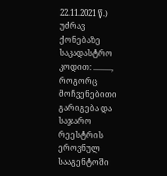22.11.2021 წ.) უძრავ ქონებაზე საკადასტრო კოდით: ........., როგორც მოჩვენებითი გარიგება და საჯარო რეესტრის ეროვნულ სააგენტოში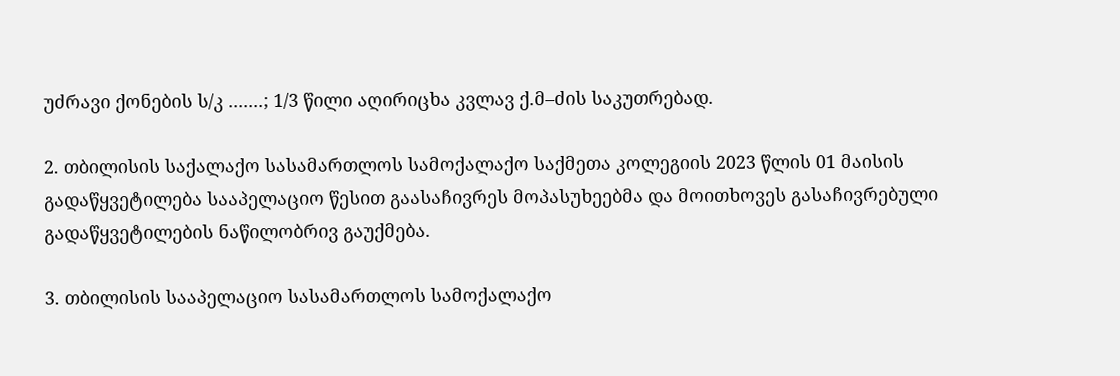უძრავი ქონების ს/კ .......; 1/3 წილი აღირიცხა კვლავ ქ.მ–ძის საკუთრებად.

2. თბილისის საქალაქო სასამართლოს სამოქალაქო საქმეთა კოლეგიის 2023 წლის 01 მაისის გადაწყვეტილება სააპელაციო წესით გაასაჩივრეს მოპასუხეებმა და მოითხოვეს გასაჩივრებული გადაწყვეტილების ნაწილობრივ გაუქმება.

3. თბილისის სააპელაციო სასამართლოს სამოქალაქო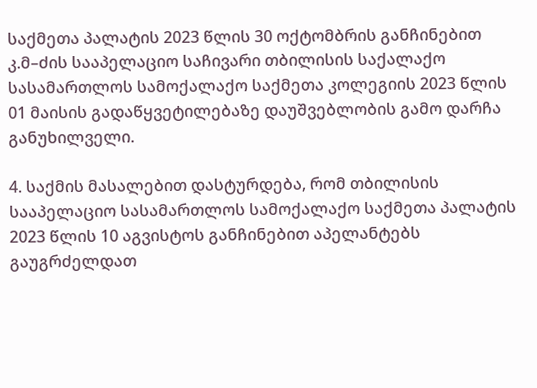საქმეთა პალატის 2023 წლის 30 ოქტომბრის განჩინებით კ.მ–ძის სააპელაციო საჩივარი თბილისის საქალაქო სასამართლოს სამოქალაქო საქმეთა კოლეგიის 2023 წლის 01 მაისის გადაწყვეტილებაზე დაუშვებლობის გამო დარჩა განუხილველი.

4. საქმის მასალებით დასტურდება, რომ თბილისის სააპელაციო სასამართლოს სამოქალაქო საქმეთა პალატის 2023 წლის 10 აგვისტოს განჩინებით აპელანტებს გაუგრძელდათ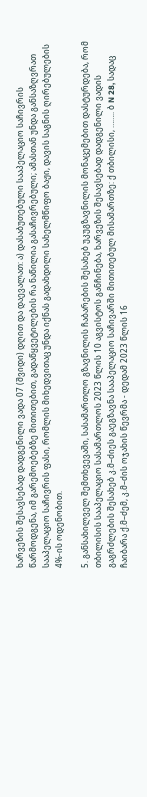ხარვეზის შესავსებად დადგენილი ვადა 07 (შვიდი) დღით და დაევალათ: ა) დასაბუთებული სააპელაციო საჩივრის წარმოდგენა, იმ გარემოებებზე მითითებით, გადაწყვეტილების რა ნაწილია გასაჩივრებული; ამასთან უნდა განსაზღვრათ სააპელაციო საჩივრის ფასი, რომლის მიხედვითაც უნდა იქნას გადახდილი სახელმწიფო ბაჟი, დავის საგნის ღირებულების 4%-ის ოდენობით.

5. განსახილველ შემთხვევაში, სასამართლო გზავნილის ჩაბარების შესახებ უკუგზავნილის მონაცემებით დასტურდება, რომ თბილისის სააპელაციო სასამართლოს 2023 წლის 10 აგვისტოს განჩინება, ხარვეზის შესავსებად დადგენილი ვადის გაგრძლების შესახებ კ.მ–ძიეს გაეგზავნა სააპელაციო საჩივარში მითითებულ მისამართზე: ქ თბილისი, …….. ბ N 28, სადაც ჩაიბარა ქ.მ–ძემ, კ.მ–ძის ოჯახის წევრმა - დედამ 2023 წლის 16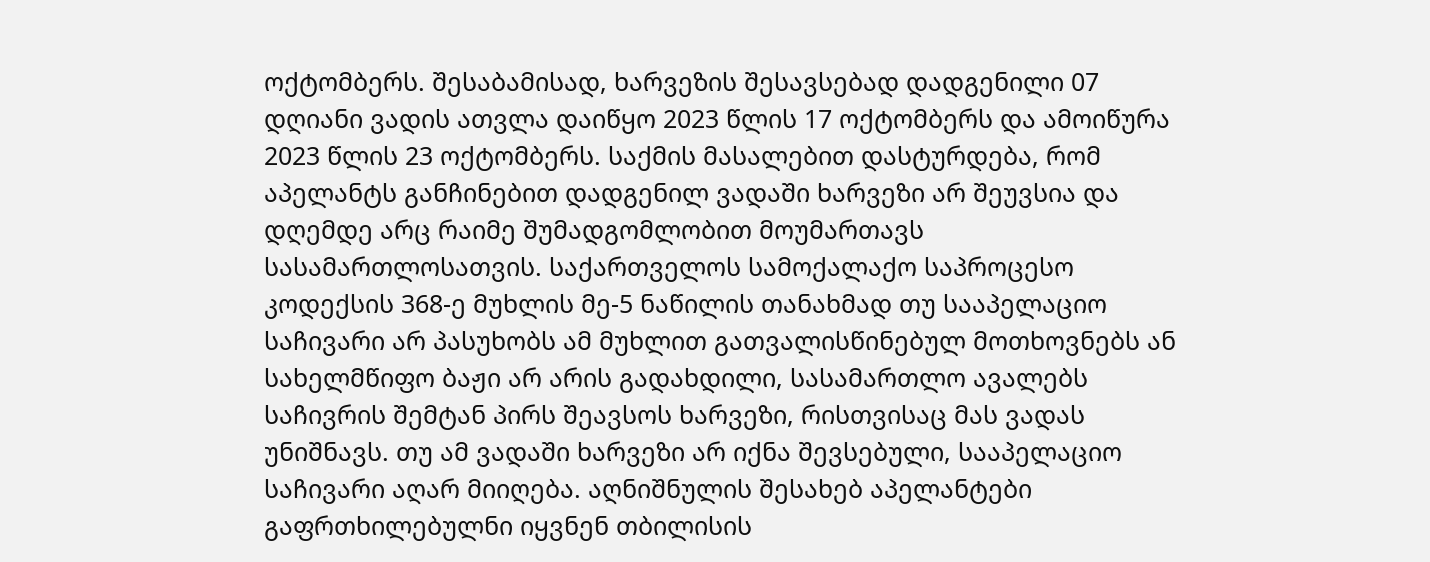ოქტომბერს. შესაბამისად, ხარვეზის შესავსებად დადგენილი 07 დღიანი ვადის ათვლა დაიწყო 2023 წლის 17 ოქტომბერს და ამოიწურა 2023 წლის 23 ოქტომბერს. საქმის მასალებით დასტურდება, რომ აპელანტს განჩინებით დადგენილ ვადაში ხარვეზი არ შეუვსია და დღემდე არც რაიმე შუმადგომლობით მოუმართავს სასამართლოსათვის. საქართველოს სამოქალაქო საპროცესო კოდექსის 368-ე მუხლის მე-5 ნაწილის თანახმად თუ სააპელაციო საჩივარი არ პასუხობს ამ მუხლით გათვალისწინებულ მოთხოვნებს ან სახელმწიფო ბაჟი არ არის გადახდილი, სასამართლო ავალებს საჩივრის შემტან პირს შეავსოს ხარვეზი, რისთვისაც მას ვადას უნიშნავს. თუ ამ ვადაში ხარვეზი არ იქნა შევსებული, სააპელაციო საჩივარი აღარ მიიღება. აღნიშნულის შესახებ აპელანტები გაფრთხილებულნი იყვნენ თბილისის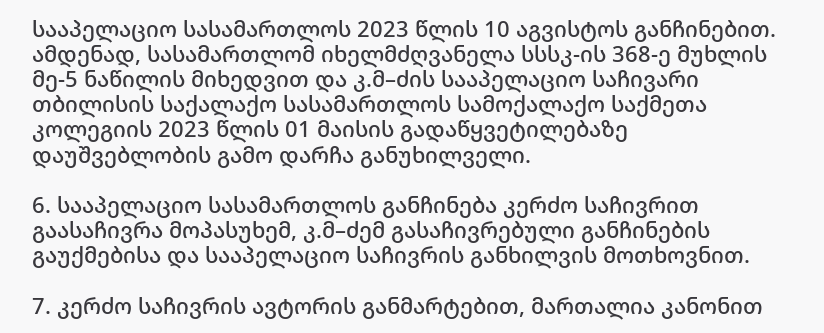სააპელაციო სასამართლოს 2023 წლის 10 აგვისტოს განჩინებით. ამდენად, სასამართლომ იხელმძღვანელა სსსკ-ის 368-ე მუხლის მე-5 ნაწილის მიხედვით და კ.მ–ძის სააპელაციო საჩივარი თბილისის საქალაქო სასამართლოს სამოქალაქო საქმეთა კოლეგიის 2023 წლის 01 მაისის გადაწყვეტილებაზე დაუშვებლობის გამო დარჩა განუხილველი.

6. სააპელაციო სასამართლოს განჩინება კერძო საჩივრით გაასაჩივრა მოპასუხემ, კ.მ–ძემ გასაჩივრებული განჩინების გაუქმებისა და სააპელაციო საჩივრის განხილვის მოთხოვნით.

7. კერძო საჩივრის ავტორის განმარტებით, მართალია კანონით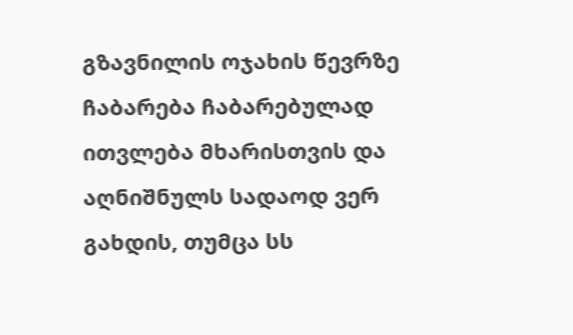გზავნილის ოჯახის წევრზე ჩაბარება ჩაბარებულად ითვლება მხარისთვის და აღნიშნულს სადაოდ ვერ გახდის, თუმცა სს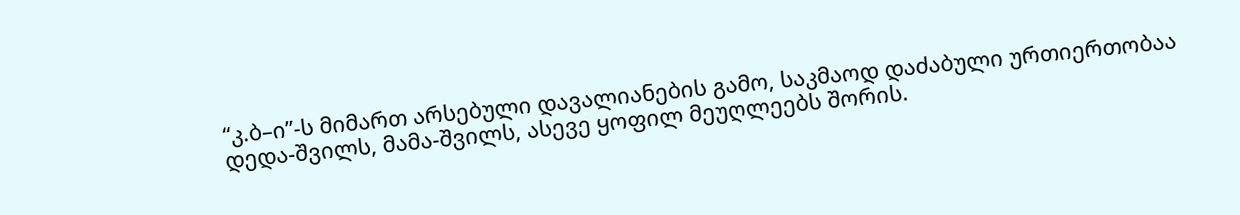“კ.ბ–ი”-ს მიმართ არსებული დავალიანების გამო, საკმაოდ დაძაბული ურთიერთობაა დედა-შვილს, მამა-შვილს, ასევე ყოფილ მეუღლეებს შორის.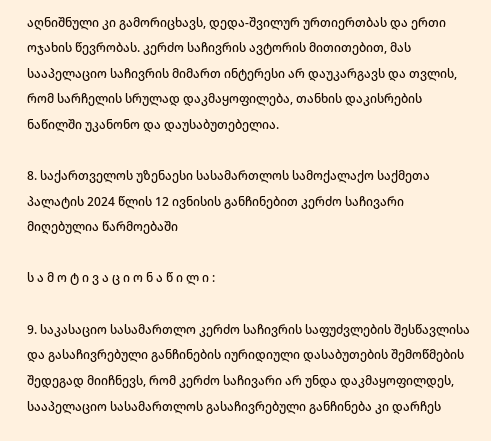აღნიშნული კი გამორიცხავს, დედა-შვილურ ურთიერთბას და ერთი ოჯახის წევრობას. კერძო საჩივრის ავტორის მითითებით, მას სააპელაციო საჩივრის მიმართ ინტერესი არ დაუკარგავს და თვლის, რომ სარჩელის სრულად დაკმაყოფილება, თანხის დაკისრების ნაწილში უკანონო და დაუსაბუთებელია.

8. საქართველოს უზენაესი სასამართლოს სამოქალაქო საქმეთა პალატის 2024 წლის 12 ივნისის განჩინებით კერძო საჩივარი მიღებულია წარმოებაში

ს ა მ ო ტ ი ვ ა ც ი ო ნ ა წ ი ლ ი :

9. საკასაციო სასამართლო კერძო საჩივრის საფუძვლების შესწავლისა და გასაჩივრებული განჩინების იურიდიული დასაბუთების შემოწმების შედეგად მიიჩნევს, რომ კერძო საჩივარი არ უნდა დაკმაყოფილდეს, სააპელაციო სასამართლოს გასაჩივრებული განჩინება კი დარჩეს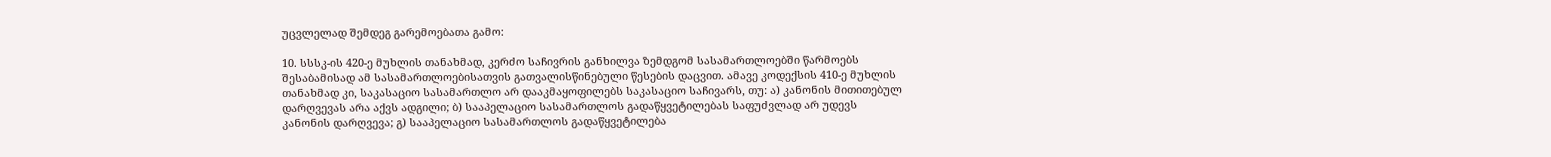უცვლელად შემდეგ გარემოებათა გამო:

10. სსსკ-ის 420-ე მუხლის თანახმად, კერძო საჩივრის განხილვა ზემდგომ სასამართლოებში წარმოებს შესაბამისად ამ სასამართლოებისათვის გათვალისწინებული წესების დაცვით. ამავე კოდექსის 410-ე მუხლის თანახმად კი, საკასაციო სასამართლო არ დააკმაყოფილებს საკასაციო საჩივარს, თუ: ა) კანონის მითითებულ დარღვევას არა აქვს ადგილი; ბ) სააპელაციო სასამართლოს გადაწყვეტილებას საფუძვლად არ უდევს კანონის დარღვევა; გ) სააპელაციო სასამართლოს გადაწყვეტილება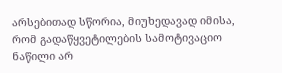არსებითად სწორია, მიუხედავად იმისა, რომ გადაწყვეტილების სამოტივაციო ნაწილი არ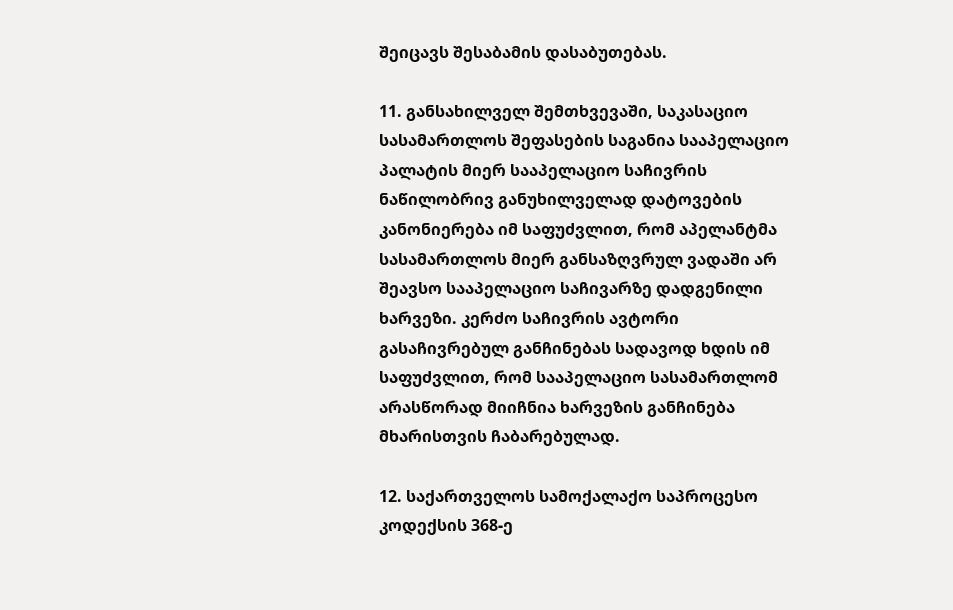შეიცავს შესაბამის დასაბუთებას.

11. განსახილველ შემთხვევაში, საკასაციო სასამართლოს შეფასების საგანია სააპელაციო პალატის მიერ სააპელაციო საჩივრის ნაწილობრივ განუხილველად დატოვების კანონიერება იმ საფუძვლით, რომ აპელანტმა სასამართლოს მიერ განსაზღვრულ ვადაში არ შეავსო სააპელაციო საჩივარზე დადგენილი ხარვეზი. კერძო საჩივრის ავტორი გასაჩივრებულ განჩინებას სადავოდ ხდის იმ საფუძვლით, რომ სააპელაციო სასამართლომ არასწორად მიიჩნია ხარვეზის განჩინება მხარისთვის ჩაბარებულად.

12. საქართველოს სამოქალაქო საპროცესო კოდექსის 368-ე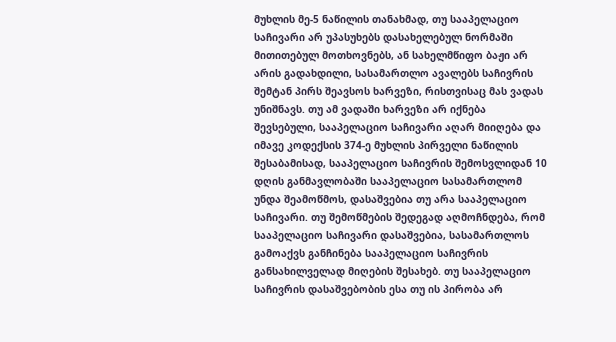მუხლის მე-5 ნაწილის თანახმად, თუ სააპელაციო საჩივარი არ უპასუხებს დასახელებულ ნორმაში მითითებულ მოთხოვნებს, ან სახელმწიფო ბაჟი არ არის გადახდილი, სასამართლო ავალებს საჩივრის შემტან პირს შეავსოს ხარვეზი, რისთვისაც მას ვადას უნიშნავს. თუ ამ ვადაში ხარვეზი არ იქნება შევსებული, სააპელაციო საჩივარი აღარ მიიღება და იმავე კოდექსის 374-ე მუხლის პირველი ნაწილის შესაბამისად, სააპელაციო საჩივრის შემოსვლიდან 10 დღის განმავლობაში სააპელაციო სასამართლომ უნდა შეამოწმოს, დასაშვებია თუ არა სააპელაციო საჩივარი. თუ შემოწმების შედეგად აღმოჩნდება, რომ სააპელაციო საჩივარი დასაშვებია, სასამართლოს გამოაქვს განჩინება სააპელაციო საჩივრის განსახილველად მიღების შესახებ. თუ სააპელაციო საჩივრის დასაშვებობის ესა თუ ის პირობა არ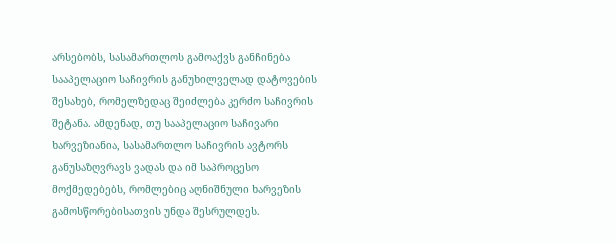არსებობს, სასამართლოს გამოაქვს განჩინება სააპელაციო საჩივრის განუხილველად დატოვების შესახებ, რომელზედაც შეიძლება კერძო საჩივრის შეტანა. ამდენად, თუ სააპელაციო საჩივარი ხარვეზიანია, სასამართლო საჩივრის ავტორს განუსაზღვრავს ვადას და იმ საპროცესო მოქმედებებს, რომლებიც აღნიშნული ხარვეზის გამოსწორებისათვის უნდა შესრულდეს.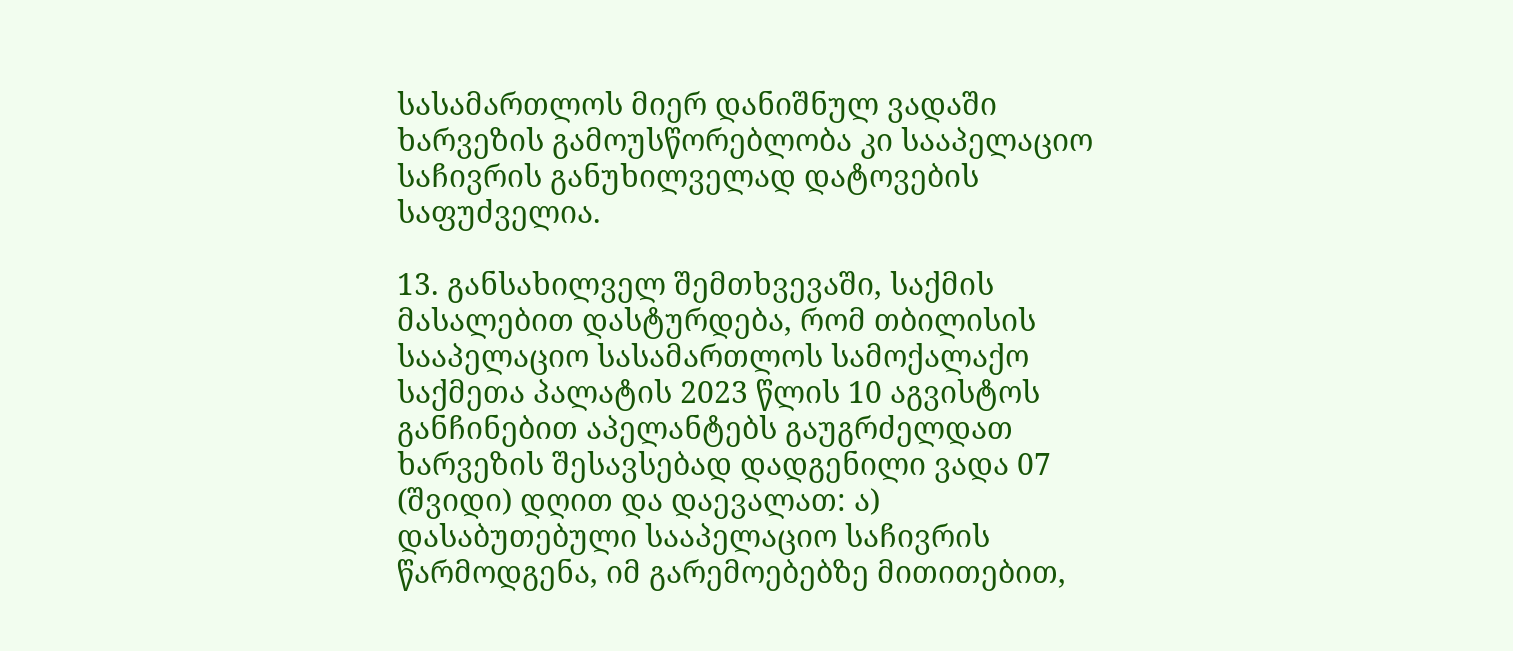სასამართლოს მიერ დანიშნულ ვადაში ხარვეზის გამოუსწორებლობა კი სააპელაციო საჩივრის განუხილველად დატოვების საფუძველია.

13. განსახილველ შემთხვევაში, საქმის მასალებით დასტურდება, რომ თბილისის სააპელაციო სასამართლოს სამოქალაქო საქმეთა პალატის 2023 წლის 10 აგვისტოს განჩინებით აპელანტებს გაუგრძელდათ ხარვეზის შესავსებად დადგენილი ვადა 07 (შვიდი) დღით და დაევალათ: ა) დასაბუთებული სააპელაციო საჩივრის წარმოდგენა, იმ გარემოებებზე მითითებით,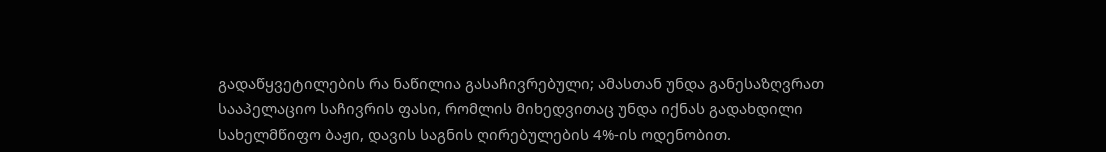გადაწყვეტილების რა ნაწილია გასაჩივრებული; ამასთან უნდა განესაზღვრათ სააპელაციო საჩივრის ფასი, რომლის მიხედვითაც უნდა იქნას გადახდილი სახელმწიფო ბაჟი, დავის საგნის ღირებულების 4%-ის ოდენობით.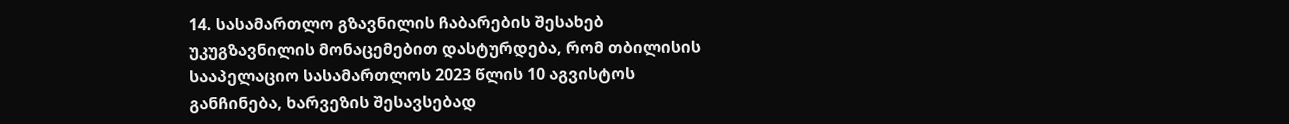14. სასამართლო გზავნილის ჩაბარების შესახებ უკუგზავნილის მონაცემებით დასტურდება, რომ თბილისის სააპელაციო სასამართლოს 2023 წლის 10 აგვისტოს განჩინება, ხარვეზის შესავსებად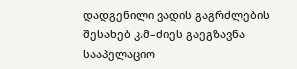დადგენილი ვადის გაგრძლების შესახებ კ.მ–ძიეს გაეგზავნა სააპელაციო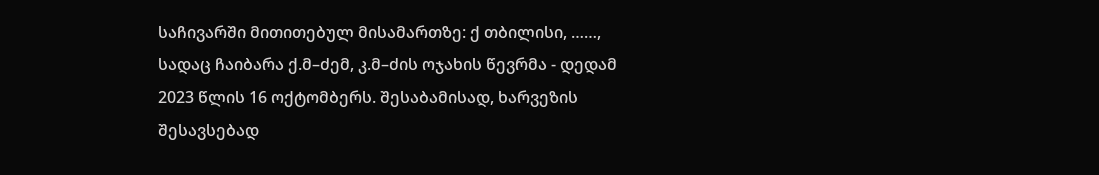საჩივარში მითითებულ მისამართზე: ქ თბილისი, ……, სადაც ჩაიბარა ქ.მ–ძემ, კ.მ–ძის ოჯახის წევრმა - დედამ 2023 წლის 16 ოქტომბერს. შესაბამისად, ხარვეზის შესავსებად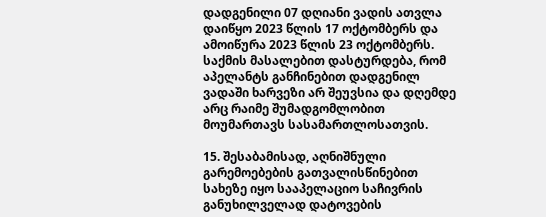დადგენილი 07 დღიანი ვადის ათვლა დაიწყო 2023 წლის 17 ოქტომბერს და ამოიწურა 2023 წლის 23 ოქტომბერს. საქმის მასალებით დასტურდება, რომ აპელანტს განჩინებით დადგენილ ვადაში ხარვეზი არ შეუვსია და დღემდე არც რაიმე შუმადგომლობით მოუმართავს სასამართლოსათვის.

15. შესაბამისად, აღნიშნული გარემოებების გათვალისწინებით სახეზე იყო სააპელაციო საჩივრის განუხილველად დატოვების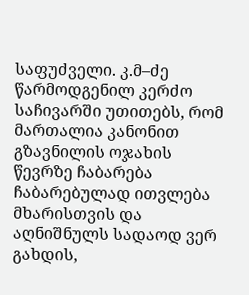საფუძველი. კ.მ–ძე წარმოდგენილ კერძო საჩივარში უთითებს, რომ მართალია კანონით გზავნილის ოჯახის წევრზე ჩაბარება ჩაბარებულად ითვლება მხარისთვის და აღნიშნულს სადაოდ ვერ გახდის,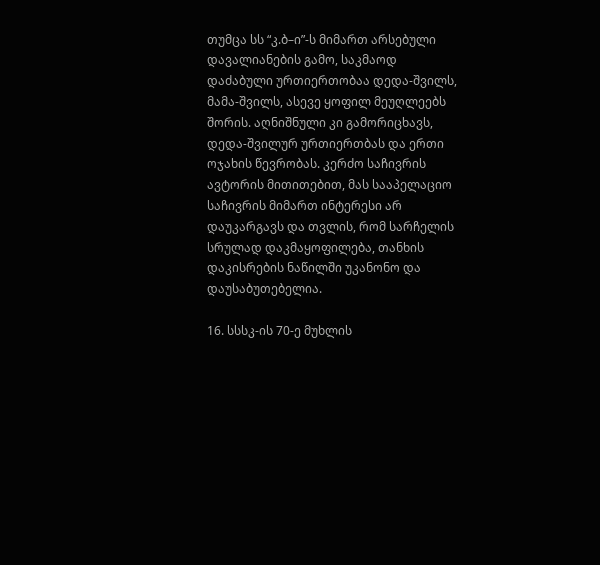თუმცა სს “კ.ბ–ი”-ს მიმართ არსებული დავალიანების გამო, საკმაოდ დაძაბული ურთიერთობაა დედა-შვილს, მამა-შვილს, ასევე ყოფილ მეუღლეებს შორის. აღნიშნული კი გამორიცხავს, დედა-შვილურ ურთიერთბას და ერთი ოჯახის წევრობას. კერძო საჩივრის ავტორის მითითებით, მას სააპელაციო საჩივრის მიმართ ინტერესი არ დაუკარგავს და თვლის, რომ სარჩელის სრულად დაკმაყოფილება, თანხის დაკისრების ნაწილში უკანონო და დაუსაბუთებელია.

16. სსსკ-ის 70-ე მუხლის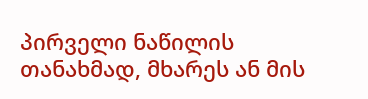პირველი ნაწილის თანახმად, მხარეს ან მის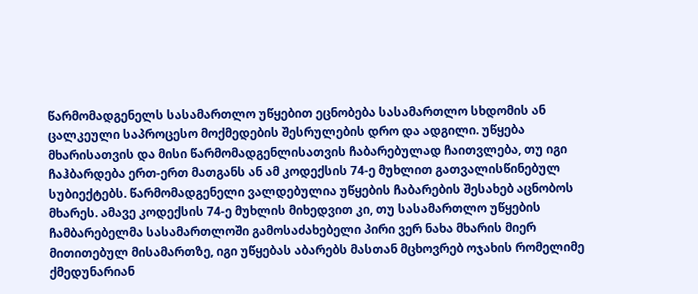წარმომადგენელს სასამართლო უწყებით ეცნობება სასამართლო სხდომის ან ცალკეული საპროცესო მოქმედების შესრულების დრო და ადგილი. უწყება მხარისათვის და მისი წარმომადგენლისათვის ჩაბარებულად ჩაითვლება, თუ იგი ჩაჰბარდება ერთ-ერთ მათგანს ან ამ კოდექსის 74-ე მუხლით გათვალისწინებულ სუბიექტებს. წარმომადგენელი ვალდებულია უწყების ჩაბარების შესახებ აცნობოს მხარეს. ამავე კოდექსის 74-ე მუხლის მიხედვით კი, თუ სასამართლო უწყების ჩამბარებელმა სასამართლოში გამოსაძახებელი პირი ვერ ნახა მხარის მიერ მითითებულ მისამართზე, იგი უწყებას აბარებს მასთან მცხოვრებ ოჯახის რომელიმე ქმედუნარიან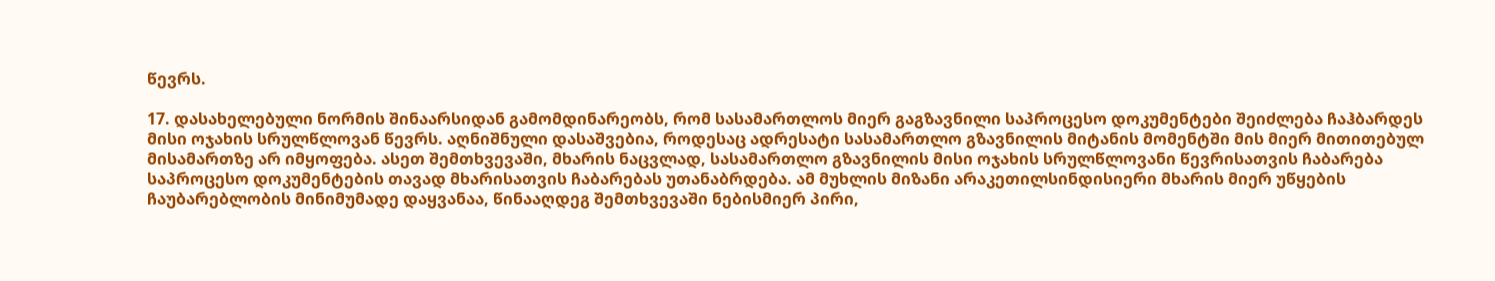წევრს.

17. დასახელებული ნორმის შინაარსიდან გამომდინარეობს, რომ სასამართლოს მიერ გაგზავნილი საპროცესო დოკუმენტები შეიძლება ჩაჰბარდეს მისი ოჯახის სრულწლოვან წევრს. აღნიშნული დასაშვებია, როდესაც ადრესატი სასამართლო გზავნილის მიტანის მომენტში მის მიერ მითითებულ მისამართზე არ იმყოფება. ასეთ შემთხვევაში, მხარის ნაცვლად, სასამართლო გზავნილის მისი ოჯახის სრულწლოვანი წევრისათვის ჩაბარება საპროცესო დოკუმენტების თავად მხარისათვის ჩაბარებას უთანაბრდება. ამ მუხლის მიზანი არაკეთილსინდისიერი მხარის მიერ უწყების ჩაუბარებლობის მინიმუმადე დაყვანაა, წინააღდეგ შემთხვევაში ნებისმიერ პირი,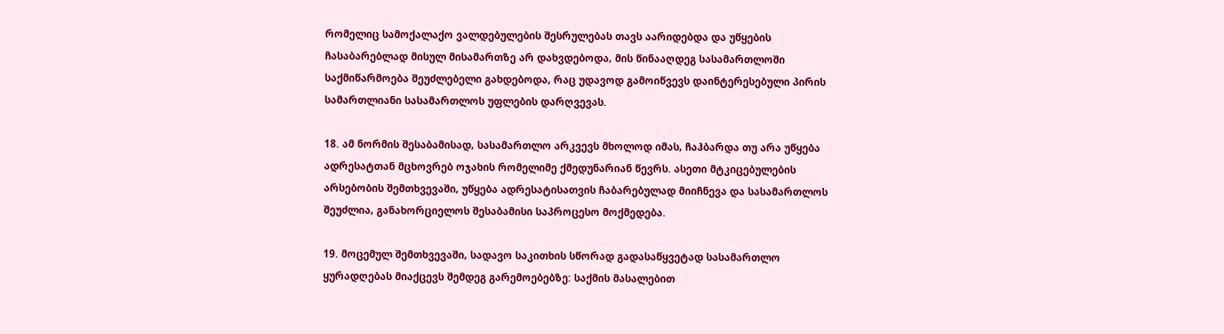რომელიც სამოქალაქო ვალდებულების შესრულებას თავს აარიდებდა და უწყების ჩასაბარებლად მისულ მისამართზე არ დახვდებოდა, მის წინააღდეგ სასამართლოში საქმიწარმოება შეუძლებელი გახდებოდა, რაც უდავოდ გამოიწვევს დაინტერესებული პირის სამართლიანი სასამართლოს უფლების დარღვევას.

18. ამ ნორმის შესაბამისად, სასამართლო არკვევს მხოლოდ იმას, ჩაჰბარდა თუ არა უწყება ადრესატთან მცხოვრებ ოჯახის რომელიმე ქმედუნარიან წევრს. ასეთი მტკიცებულების არსებობის შემთხვევაში, უწყება ადრესატისათვის ჩაბარებულად მიიჩნევა და სასამართლოს შეუძლია, განახორციელოს შესაბამისი საპროცესო მოქმედება.

19. მოცემულ შემთხვევაში, სადავო საკითხის სწორად გადასაწყვეტად სასამართლო ყურადღებას მიაქცევს შემდეგ გარემოებებზე: საქმის მასალებით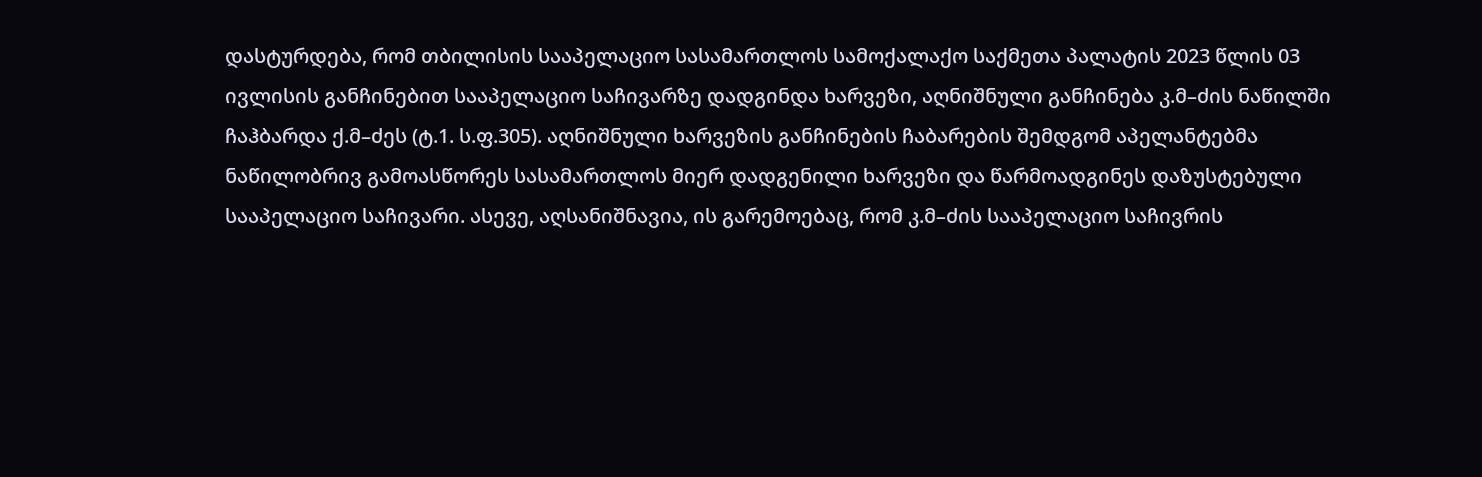დასტურდება, რომ თბილისის სააპელაციო სასამართლოს სამოქალაქო საქმეთა პალატის 2023 წლის 03 ივლისის განჩინებით სააპელაციო საჩივარზე დადგინდა ხარვეზი, აღნიშნული განჩინება კ.მ–ძის ნაწილში ჩაჰბარდა ქ.მ–ძეს (ტ.1. ს.ფ.305). აღნიშნული ხარვეზის განჩინების ჩაბარების შემდგომ აპელანტებმა ნაწილობრივ გამოასწორეს სასამართლოს მიერ დადგენილი ხარვეზი და წარმოადგინეს დაზუსტებული სააპელაციო საჩივარი. ასევე, აღსანიშნავია, ის გარემოებაც, რომ კ.მ–ძის სააპელაციო საჩივრის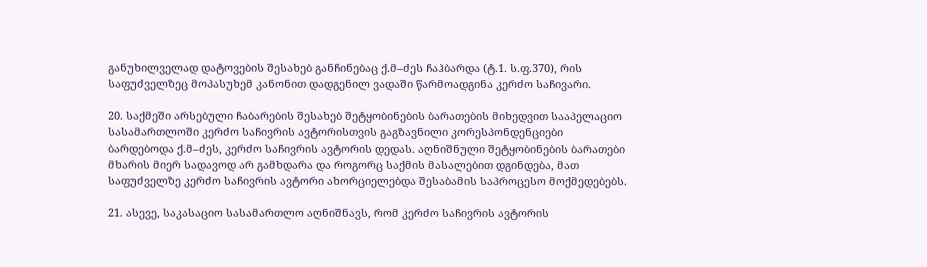განუხილველად დატოვების შესახებ განჩინებაც ქ.მ–ძეს ჩაჰბარდა (ტ.1. ს.ფ.370), რის საფუძველზეც მოპასუხემ კანონით დადგენილ ვადაში წარმოადგინა კერძო საჩივარი.

20. საქმეში არსებული ჩაბარების შესახებ შეტყობინების ბარათების მიხედვით სააპელაციო სასამართლოში კერძო საჩივრის ავტორისთვის გაგზავნილი კორესპონდენციები ბარდებოდა ქ.მ–ძეს, კერძო საჩივრის ავტორის დედას. აღნიშნული შეტყობინების ბარათები მხარის მიერ სადავოდ არ გამხდარა და როგორც საქმის მასალებით დგინდება, მათ საფუძველზე კერძო საჩივრის ავტორი ახორციელებდა შესაბამის საპროცესო მოქმედებებს.

21. ასევე, საკასაციო სასამართლო აღნიშნავს, რომ კერძო საჩივრის ავტორის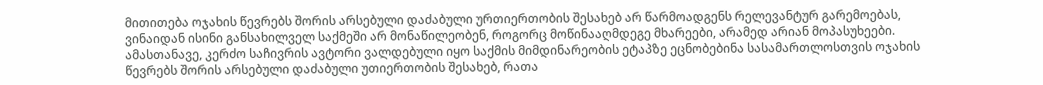მითითება ოჯახის წევრებს შორის არსებული დაძაბული ურთიერთობის შესახებ არ წარმოადგენს რელევანტურ გარემოებას, ვინაიდან ისინი განსახილველ საქმეში არ მონაწილეობენ, როგორც მოწინააღმდეგე მხარეები, არამედ არიან მოპასუხეები. ამასთანავე, კერძო საჩივრის ავტორი ვალდებული იყო საქმის მიმდინარეობის ეტაპზე ეცნობებინა სასამართლოსთვის ოჯახის წევრებს შორის არსებული დაძაბული უთიერთობის შესახებ, რათა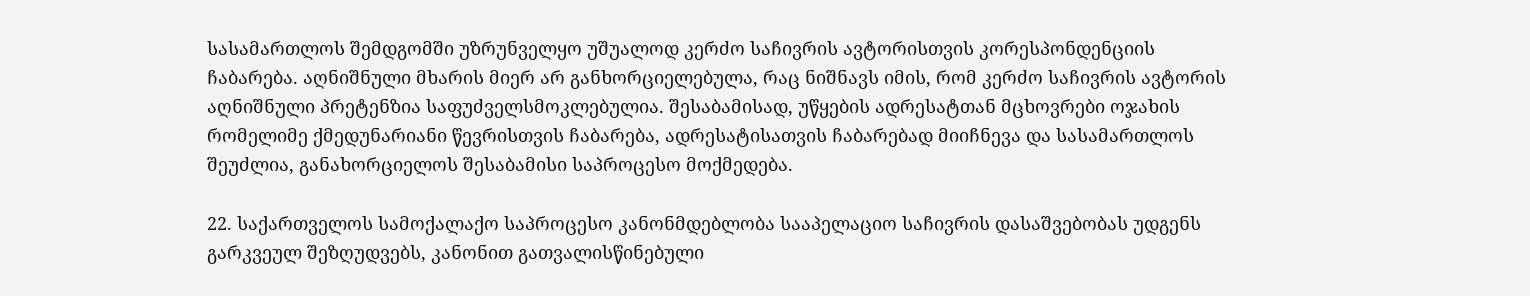სასამართლოს შემდგომში უზრუნველყო უშუალოდ კერძო საჩივრის ავტორისთვის კორესპონდენციის ჩაბარება. აღნიშნული მხარის მიერ არ განხორციელებულა, რაც ნიშნავს იმის, რომ კერძო საჩივრის ავტორის აღნიშნული პრეტენზია საფუძველსმოკლებულია. შესაბამისად, უწყების ადრესატთან მცხოვრები ოჯახის რომელიმე ქმედუნარიანი წევრისთვის ჩაბარება, ადრესატისათვის ჩაბარებად მიიჩნევა და სასამართლოს შეუძლია, განახორციელოს შესაბამისი საპროცესო მოქმედება.

22. საქართველოს სამოქალაქო საპროცესო კანონმდებლობა სააპელაციო საჩივრის დასაშვებობას უდგენს გარკვეულ შეზღუდვებს, კანონით გათვალისწინებული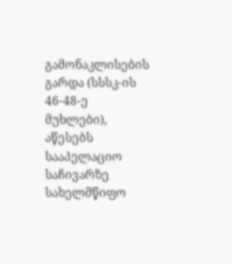გამონაკლისების გარდა (სსსკ-ის 46-48-ე მუხლები), აწესებს სააპელაციო საჩივარზე სახელმწიფო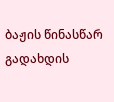ბაჟის წინასწარ გადახდის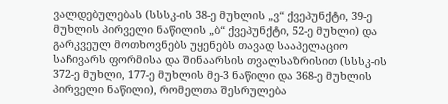ვალდებულებას (სსსკ-ის 38-ე მუხლის „ვ“ ქვეპუნქტი, 39-ე მუხლის პირველი ნაწილის „ბ“ ქვეპუნქტი, 52-ე მუხლი) და გარკვეულ მოთხოვნებს უყენებს თავად სააპელაციო საჩივარს ფორმისა და შინაარსის თვალსაზრისით (სსსკ-ის 372-ე მუხლი, 177-ე მუხლის მე-3 ნაწილი და 368-ე მუხლის პირველი ნაწილი), რომელთა შესრულება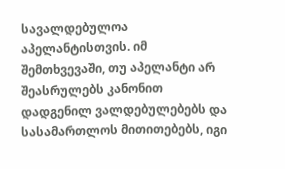სავალდებულოა აპელანტისთვის. იმ შემთხვევაში, თუ აპელანტი არ შეასრულებს კანონით დადგენილ ვალდებულებებს და სასამართლოს მითითებებს, იგი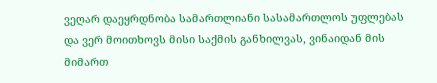ვეღარ დაეყრდნობა სამართლიანი სასამართლოს უფლებას და ვერ მოითხოვს მისი საქმის განხილვას, ვინაიდან მის მიმართ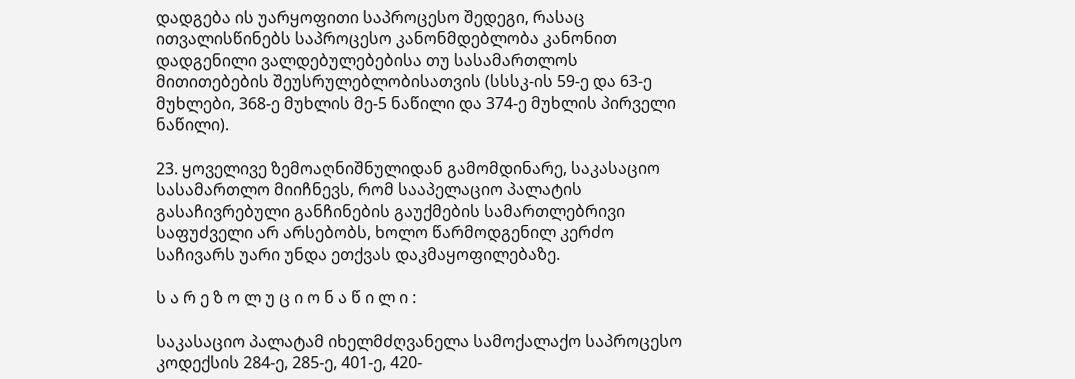დადგება ის უარყოფითი საპროცესო შედეგი, რასაც ითვალისწინებს საპროცესო კანონმდებლობა კანონით დადგენილი ვალდებულებებისა თუ სასამართლოს მითითებების შეუსრულებლობისათვის (სსსკ-ის 59-ე და 63-ე მუხლები, 368-ე მუხლის მე-5 ნაწილი და 374-ე მუხლის პირველი ნაწილი).

23. ყოველივე ზემოაღნიშნულიდან გამომდინარე, საკასაციო სასამართლო მიიჩნევს, რომ სააპელაციო პალატის გასაჩივრებული განჩინების გაუქმების სამართლებრივი საფუძველი არ არსებობს, ხოლო წარმოდგენილ კერძო საჩივარს უარი უნდა ეთქვას დაკმაყოფილებაზე.

ს ა რ ე ზ ო ლ უ ც ი ო ნ ა წ ი ლ ი :

საკასაციო პალატამ იხელმძღვანელა სამოქალაქო საპროცესო კოდექსის 284-ე, 285-ე, 401-ე, 420-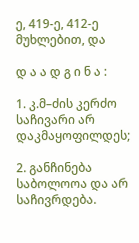ე, 419-ე, 412-ე მუხლებით, და

დ ა ა დ გ ი ნ ა :

1. კ.მ–ძის კერძო საჩივარი არ დაკმაყოფილდეს;

2. განჩინება საბოლოოა და არ საჩივრდება.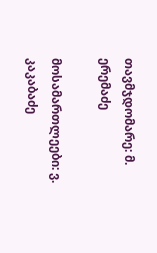თავმჯდომარე: მ. ერემაძე

მოსამართლეები: ვ. კაკაბაძე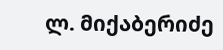ლ. მიქაბერიძე